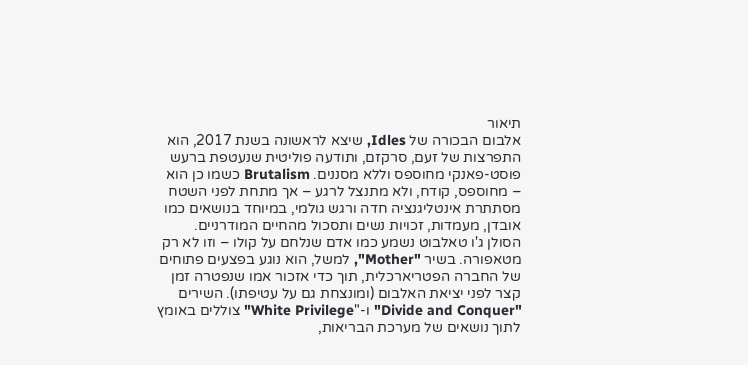תיאור
אלבום הבכורה של Idles, שיצא לראשונה בשנת 2017, הוא התפרצות של זעם, סרקזם, ותודעה פוליטית שנעטפת ברעש פוסט-פאנקי מחוספס וללא מסננים. Brutalism כשמו כן הוא – מחוספס, קודח, ולא מתנצל לרגע – אך מתחת לפני השטח מסתתרת אינטליגנציה חדה ורגש גולמי, במיוחד בנושאים כמו אובדן, מעמדות, זכויות נשים ותסכול מהחיים המודרניים.
הסולן ג'ו טאלבוט נשמע כמו אדם שנלחם על קולו – וזו לא רק מטאפורה. בשיר "Mother", למשל, הוא נוגע בפצעים פתוחים של החברה הפטריארכלית, תוך כדי אזכור אמו שנפטרה זמן קצר לפני יציאת האלבום (ומונצחת גם על עטיפתו). השירים "Divide and Conquer" ו-"White Privilege" צוללים באומץ לתוך נושאים של מערכת הבריאות,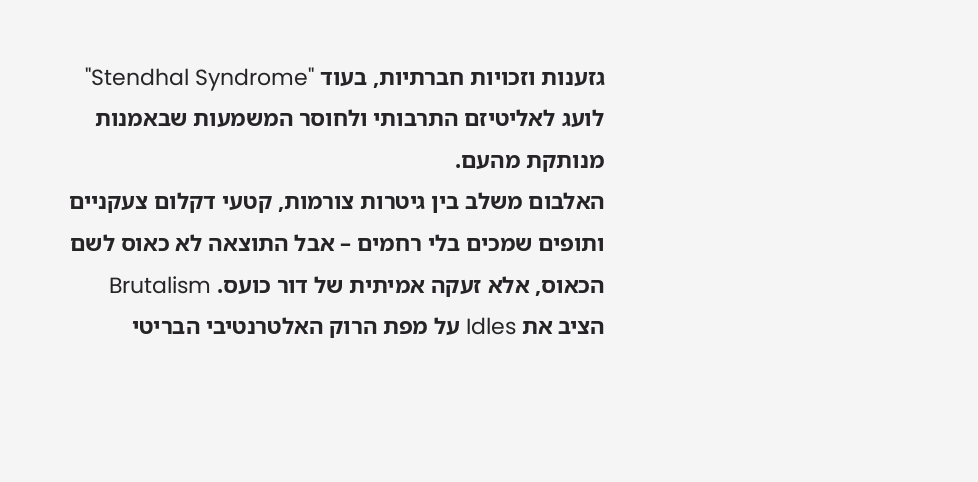גזענות וזכויות חברתיות, בעוד "Stendhal Syndrome" לועג לאליטיזם התרבותי ולחוסר המשמעות שבאמנות מנותקת מהעם.
האלבום משלב בין גיטרות צורמות, קטעי דקלום צעקניים ותופים שמכים בלי רחמים – אבל התוצאה לא כאוס לשם הכאוס, אלא זעקה אמיתית של דור כועס. Brutalism הציב את Idles על מפת הרוק האלטרנטיבי הבריטי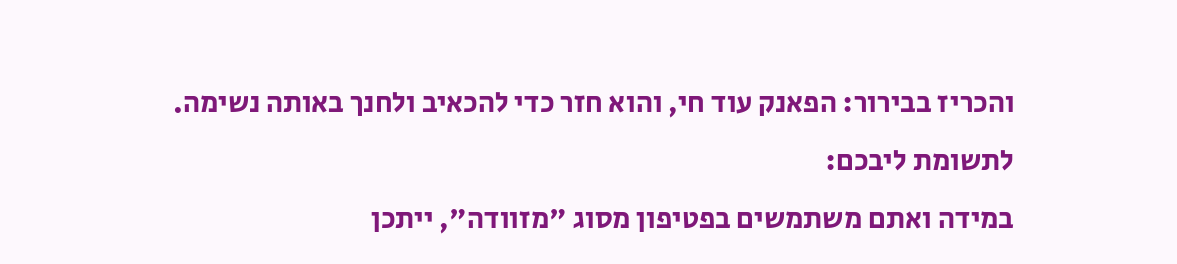והכריז בבירור: הפאנק עוד חי, והוא חזר כדי להכאיב ולחנך באותה נשימה.
לתשומת ליבכם:
במידה ואתם משתמשים בפטיפון מסוג "מזוודה", ייתכן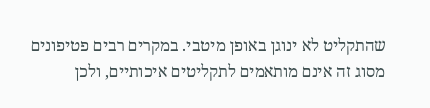שהתקליט לא ינוגן באופן מיטבי. במקרים רבים פטיפונים מסוג זה אינם מותאמים לתקליטים איכותיים, ולכן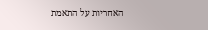האחריות על התאמת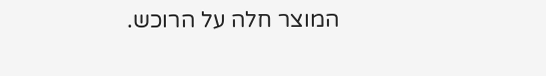המוצר חלה על הרוכש.